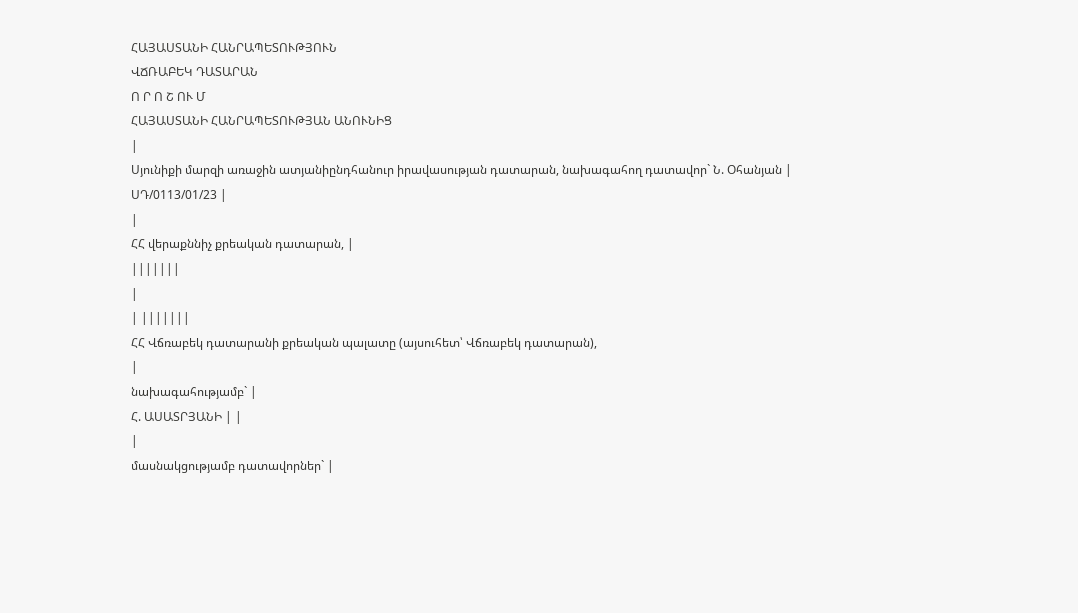ՀԱՅԱՍՏԱՆԻ ՀԱՆՐԱՊԵՏՈՒԹՅՈՒՆ
ՎՃՌԱԲԵԿ ԴԱՏԱՐԱՆ
Ո Ր Ո Շ ՈՒ Մ
ՀԱՅԱՍՏԱՆԻ ՀԱՆՐԱՊԵՏՈՒԹՅԱՆ ԱՆՈՒՆԻՑ
|
Սյունիքի մարզի առաջին ատյանիընդհանուր իրավասության դատարան, նախագահող դատավոր` Ն. Օհանյան |
ՍԴ/0113/01/23 |
|
ՀՀ վերաքննիչ քրեական դատարան, |
|||||||
|
| |||||||
ՀՀ Վճռաբեկ դատարանի քրեական պալատը (այսուհետ՝ Վճռաբեկ դատարան),
|
նախագահությամբ` |
Հ. ԱՍԱՏՐՅԱՆԻ | |
|
մասնակցությամբ դատավորներ` |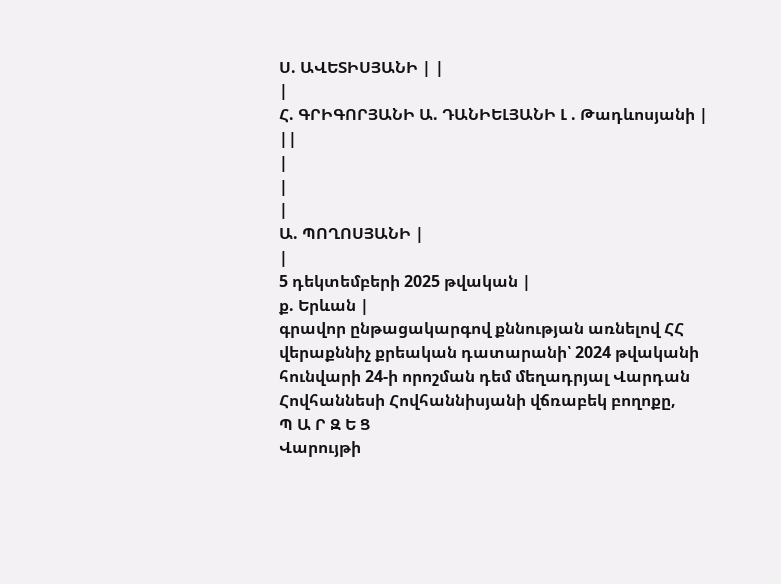Ս. ԱՎԵՏԻՍՅԱՆԻ | |
|
Հ. ԳՐԻԳՈՐՅԱՆԻ Ա. ԴԱՆԻԵԼՅԱՆԻ Լ . Թադևոսյանի | ||
|
|
|
Ա. ՊՈՂՈՍՅԱՆԻ |
|
5 դեկտեմբերի 2025 թվական |
ք. Երևան |
գրավոր ընթացակարգով քննության առնելով ՀՀ վերաքննիչ քրեական դատարանի՝ 2024 թվականի հունվարի 24-ի որոշման դեմ մեղադրյալ Վարդան Հովհաննեսի Հովհաննիսյանի վճռաբեկ բողոքը,
Պ Ա Ր Զ Ե Ց
Վարույթի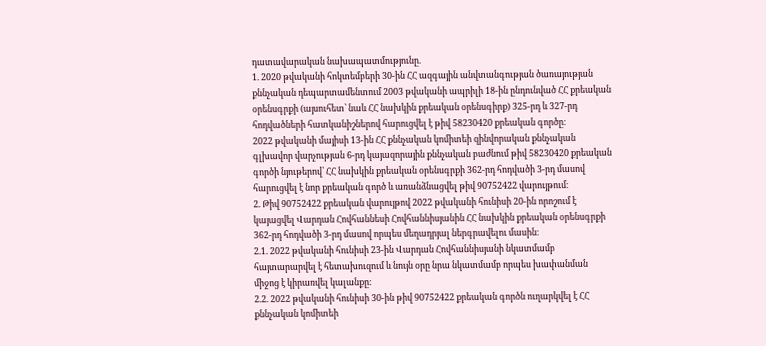դատավարական նախապատմությունը.
1. 2020 թվականի հոկտեմբերի 30-ին ՀՀ ազգային անվտանգության ծառայության քննչական դեպարտամենտում 2003 թվականի ապրիլի 18-ին ընդունված ՀՀ քրեական օրենսգրքի (այսուհետ՝ նաև ՀՀ նախկին քրեական օրենսգիրք) 325-րդ և 327-րդ հոդվածների հատկանիշներով հարուցվել է թիվ 58230420 քրեական գործը։
2022 թվականի մայիսի 13-ին ՀՀ քննչական կոմիտեի զինվորական քննչական գլխավոր վարչության 6-րդ կայազորային քննչական բաժնում թիվ 58230420 քրեական գործի նյութերով՝ ՀՀ նախկին քրեական օրենսգրքի 362-րդ հոդվածի 3-րդ մասով հարուցվել է նոր քրեական գործ և առանձնացվել թիվ 90752422 վարույթում։
2. Թիվ 90752422 քրեական վարույթով 2022 թվականի հունիսի 20-ին որոշում է կայացվել Վարդան Հովհաննեսի Հովհաննիսյանին ՀՀ նախկին քրեական օրենսգրքի 362-րդ հոդվածի 3-րդ մասով որպես մեղադրյալ ներգրավելու մասին։
2.1. 2022 թվականի հունիսի 23-ին Վարդան Հովհաննիսյանի նկատմամբ հայտարարվել է հետախուզում և նույն օրը նրա նկատմամբ որպես խափանման միջոց է կիրառվել կալանքը։
2.2. 2022 թվականի հունիսի 30-ին թիվ 90752422 քրեական գործն ուղարկվել է ՀՀ քննչական կոմիտեի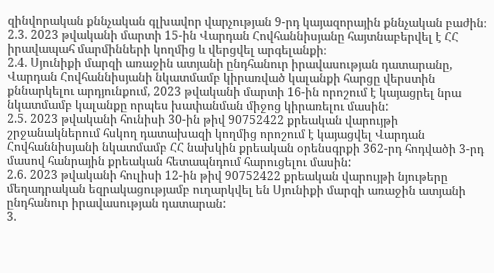զինվորական քննչական գլխավոր վարչության 9-րդ կայազորային քննչական բաժին։
2.3. 2023 թվականի մարտի 15-ին Վարդան Հովհաննիսյանը հայտնաբերվել է ՀՀ իրավապահ մարմինների կողմից և վերցվել արգելանքի։
2.4. Սյունիքի մարզի առաջին ատյանի ընդհանուր իրավասության դատարանը, Վարդան Հովհաննիսյանի նկատմամբ կիրառված կալանքի հարցը վերստին քննարկելու արդյունքում, 2023 թվականի մարտի 16-ին որոշում է կայացրել նրա նկատմամբ կալանքը որպես խափանման միջոց կիրառելու մասին:
2.5. 2023 թվականի հունիսի 30-ին թիվ 90752422 քրեական վարույթի շրջանակներում հսկող դատախազի կողմից որոշում է կայացվել Վարդան Հովհաննիսյանի նկատմամբ ՀՀ նախկին քրեական օրենսգրքի 362-րդ հոդվածի 3-րդ մասով հանրային քրեական հետապնդում հարուցելու մասին:
2.6. 2023 թվականի հուլիսի 12-ին թիվ 90752422 քրեական վարույթի նյութերը մեղադրական եզրակացությամբ ուղարկվել են Սյունիքի մարզի առաջին ատյանի ընդհանուր իրավասության դատարան:
3.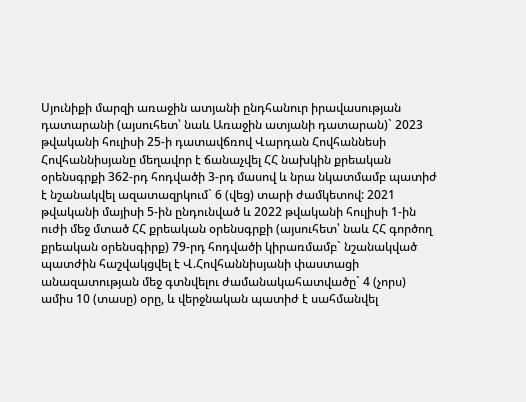Սյունիքի մարզի առաջին ատյանի ընդհանուր իրավասության դատարանի (այսուհետ՝ նաև Առաջին ատյանի դատարան)` 2023 թվականի հուլիսի 25-ի դատավճռով Վարդան Հովհաննեսի Հովհաննիսյանը մեղավոր է ճանաչվել ՀՀ նախկին քրեական օրենսգրքի 362-րդ հոդվածի 3-րդ մասով և նրա նկատմամբ պատիժ է նշանակվել ազատազրկում` 6 (վեց) տարի ժամկետով: 2021 թվականի մայիսի 5-ին ընդունված և 2022 թվականի հուլիսի 1-ին ուժի մեջ մտած ՀՀ քրեական օրենսգրքի (այսուհետ՝ նաև ՀՀ գործող քրեական օրենսգիրք) 79-րդ հոդվածի կիրառմամբ` նշանակված պատժին հաշվակցվել է Վ.Հովհաննիսյանի փաստացի անազատության մեջ գտնվելու ժամանակահատվածը` 4 (չորս) ամիս 10 (տասը) օրը, և վերջնական պատիժ է սահմանվել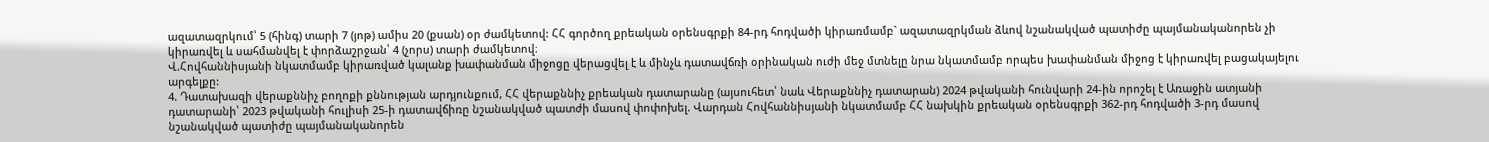ազատազրկում՝ 5 (հինգ) տարի 7 (յոթ) ամիս 20 (քսան) օր ժամկետով: ՀՀ գործող քրեական օրենսգրքի 84-րդ հոդվածի կիրառմամբ` ազատազրկման ձևով նշանակված պատիժը պայմանականորեն չի կիրառվել և սահմանվել է փորձաշրջան՝ 4 (չորս) տարի ժամկետով։
Վ.Հովհաննիսյանի նկատմամբ կիրառված կալանք խափանման միջոցը վերացվել է և մինչև դատավճռի օրինական ուժի մեջ մտնելը նրա նկատմամբ որպես խափանման միջոց է կիրառվել բացակայելու արգելքը:
4. Դատախազի վերաքննիչ բողոքի քննության արդյունքում, ՀՀ վերաքննիչ քրեական դատարանը (այսուհետ՝ նաև Վերաքննիչ դատարան) 2024 թվականի հունվարի 24-ին որոշել է Առաջին ատյանի դատարանի՝ 2023 թվականի հուլիսի 25-ի դատավճիռը նշանակված պատժի մասով փոփոխել. Վարդան Հովհաննիսյանի նկատմամբ ՀՀ նախկին քրեական օրենսգրքի 362-րդ հոդվածի 3-րդ մասով նշանակված պատիժը պայմանականորեն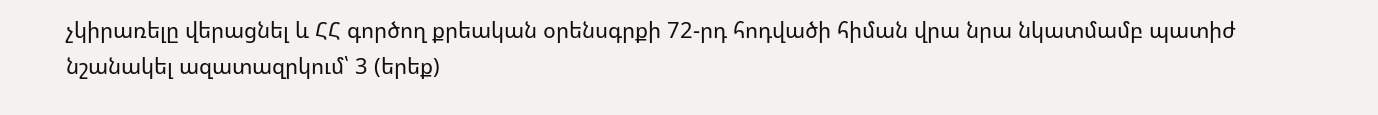չկիրառելը վերացնել և ՀՀ գործող քրեական օրենսգրքի 72-րդ հոդվածի հիման վրա նրա նկատմամբ պատիժ նշանակել ազատազրկում՝ 3 (երեք)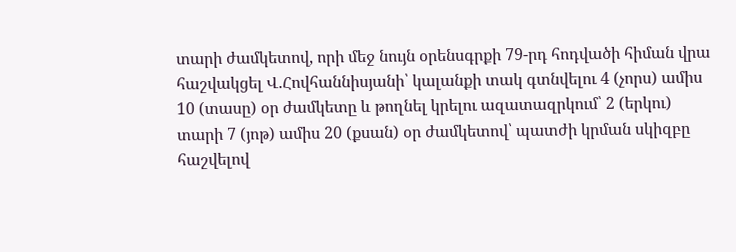տարի ժամկետով, որի մեջ նույն օրենսգրքի 79-րդ հոդվածի հիման վրա հաշվակցել Վ.Հովհաննիսյանի՝ կալանքի տակ գտնվելու 4 (չորս) ամիս 10 (տասը) օր ժամկետը և թողնել կրելու ազատազրկում՝ 2 (երկու) տարի 7 (յոթ) ամիս 20 (քսան) օր ժամկետով՝ պատժի կրման սկիզբը հաշվելով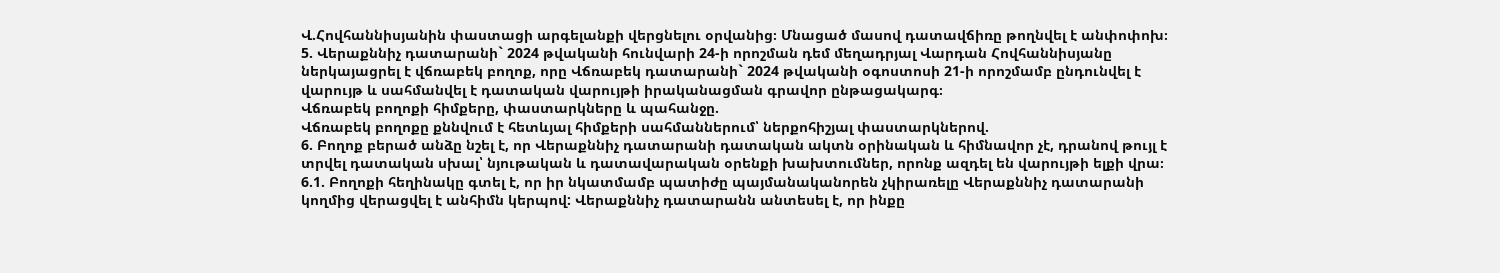Վ.Հովհաննիսյանին փաստացի արգելանքի վերցնելու օրվանից։ Մնացած մասով դատավճիռը թողնվել է անփոփոխ։
5. Վերաքննիչ դատարանի` 2024 թվականի հունվարի 24-ի որոշման դեմ մեղադրյալ Վարդան Հովհաննիսյանը ներկայացրել է վճռաբեկ բողոք, որը Վճռաբեկ դատարանի` 2024 թվականի օգոստոսի 21-ի որոշմամբ ընդունվել է վարույթ և սահմանվել է դատական վարույթի իրականացման գրավոր ընթացակարգ։
Վճռաբեկ բողոքի հիմքերը, փաստարկները և պահանջը.
Վճռաբեկ բողոքը քննվում է հետևյալ հիմքերի սահմաններում՝ ներքոհիշյալ փաստարկներով.
6. Բողոք բերած անձը նշել է, որ Վերաքննիչ դատարանի դատական ակտն օրինական և հիմնավոր չէ, դրանով թույլ է տրվել դատական սխալ՝ նյութական և դատավարական օրենքի խախտումներ, որոնք ազդել են վարույթի ելքի վրա։
6.1. Բողոքի հեղինակը գտել է, որ իր նկատմամբ պատիժը պայմանականորեն չկիրառելը Վերաքննիչ դատարանի կողմից վերացվել է անհիմն կերպով: Վերաքննիչ դատարանն անտեսել է, որ ինքը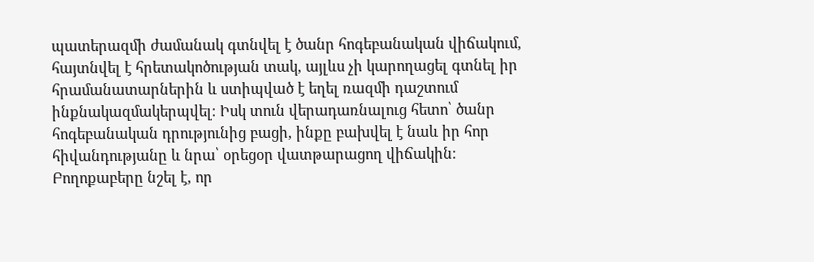պատերազմի ժամանակ գտնվել է ծանր հոգեբանական վիճակում, հայտնվել է հրետակոծության տակ, այլևս չի կարողացել գտնել իր հրամանատարներին և ստիպված է եղել ռազմի դաշտում ինքնակազմակերպվել։ Իսկ տուն վերադառնալուց հետո՝ ծանր հոգեբանական դրությունից բացի, ինքը բախվել է նաև իր հոր հիվանդությանը և նրա՝ օրեցօր վատթարացող վիճակին։
Բողոքաբերը նշել է, որ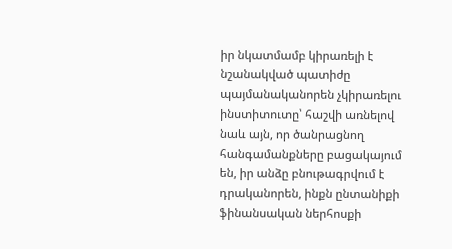իր նկատմամբ կիրառելի է նշանակված պատիժը պայմանականորեն չկիրառելու ինստիտուտը՝ հաշվի առնելով նաև այն, որ ծանրացնող հանգամանքները բացակայում են, իր անձը բնութագրվում է դրականորեն, ինքն ընտանիքի ֆինանսական ներհոսքի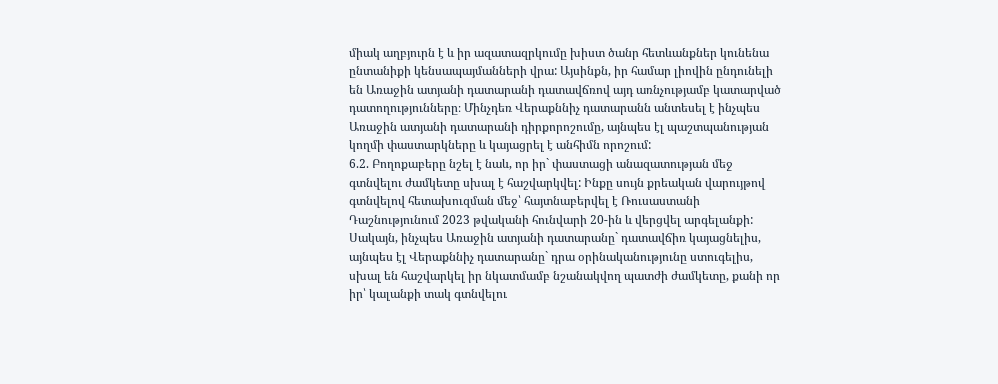միակ աղբյուրն է և իր ազատազրկումը խիստ ծանր հետևանքներ կունենա ընտանիքի կենսապայմանների վրա: Այսինքն, իր համար լիովին ընդունելի են Առաջին ատյանի դատարանի դատավճռով այդ առնչությամբ կատարված դատողությունները։ Մինչդեռ Վերաքննիչ դատարանն անտեսել է ինչպես Առաջին ատյանի դատարանի դիրքորոշումը, այնպես էլ պաշտպանության կողմի փաստարկները և կայացրել է անհիմն որոշում:
6.2. Բողոքաբերը նշել է նաև, որ իր` փաստացի անազատության մեջ գտնվելու ժամկետը սխալ է հաշվարկվել: Ինքը սույն քրեական վարույթով գտնվելով հետախուզման մեջ՝ հայտնաբերվել է Ռուսաստանի Դաշնությունում 2023 թվականի հունվարի 20-ին և վերցվել արգելանքի: Սակայն, ինչպես Առաջին ատյանի դատարանը` դատավճիռ կայացնելիս, այնպես էլ Վերաքննիչ դատարանը` դրա օրինականությունը ստուգելիս, սխալ են հաշվարկել իր նկատմամբ նշանակվող պատժի ժամկետը, քանի որ իր՝ կալանքի տակ գտնվելու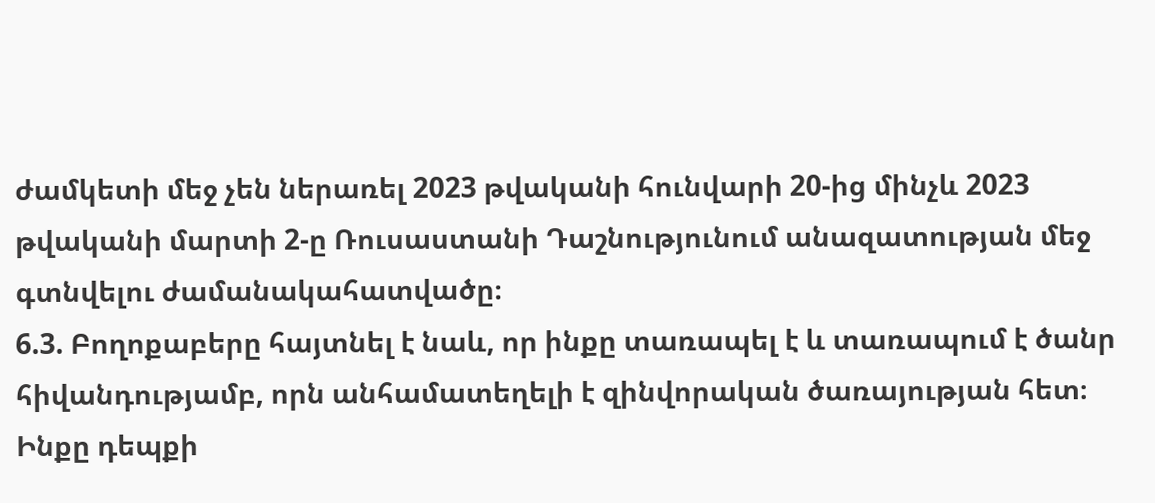ժամկետի մեջ չեն ներառել 2023 թվականի հունվարի 20-ից մինչև 2023 թվականի մարտի 2-ը Ռուսաստանի Դաշնությունում անազատության մեջ գտնվելու ժամանակահատվածը։
6.3. Բողոքաբերը հայտնել է նաև, որ ինքը տառապել է և տառապում է ծանր հիվանդությամբ, որն անհամատեղելի է զինվորական ծառայության հետ։ Ինքը դեպքի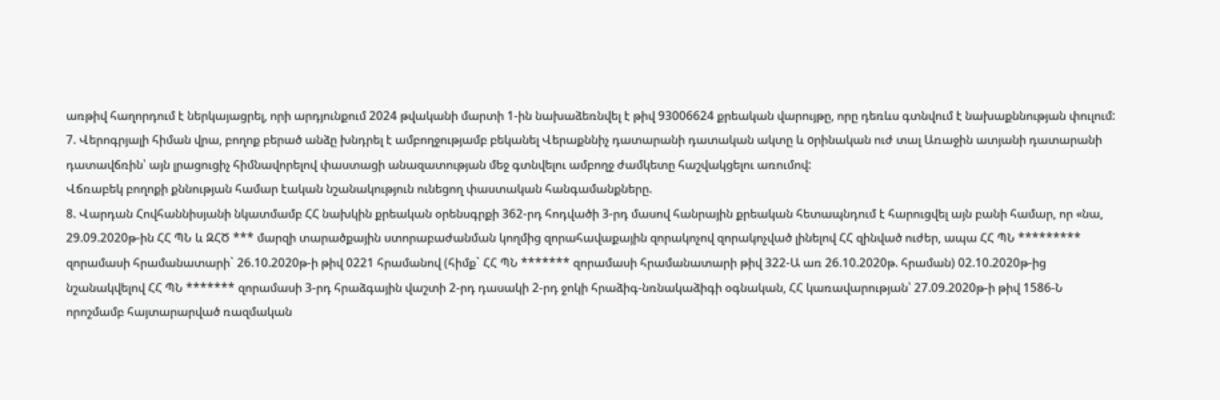առթիվ հաղորդում է ներկայացրել, որի արդյունքում 2024 թվականի մարտի 1-ին նախաձեռնվել է թիվ 93006624 քրեական վարույթը, որը դեռևս գտնվում է նախաքննության փուլում:
7. Վերոգրյալի հիման վրա, բողոք բերած անձը խնդրել է ամբողջությամբ բեկանել Վերաքննիչ դատարանի դատական ակտը և oրինական ուժ տալ Առաջին ատյանի դատարանի դատավճռին՝ այն լրացուցիչ հիմնավորելով փաստացի անազատության մեջ գտնվելու ամբողջ ժամկետը հաշվակցելու առումով:
Վճռաբեկ բողոքի քննության համար էական նշանակություն ունեցող փաստական հանգամանքները.
8. Վարդան Հովհաննիսյանի նկատմամբ ՀՀ նախկին քրեական օրենսգրքի 362-րդ հոդվածի 3-րդ մասով հանրային քրեական հետապնդում է հարուցվել այն բանի համար, որ «նա, 29.09.2020թ-ին ՀՀ ՊՆ և ԶՀԾ *** մարզի տարածքային ստորաբաժանման կողմից զորահավաքային զորակոչով զորակոչված լինելով ՀՀ զինված ուժեր, ապա ՀՀ ՊՆ ********* զորամասի հրամանատարի` 26.10.2020թ-ի թիվ 0221 հրամանով (հիմք` ՀՀ ՊՆ ******* զորամասի հրամանատարի թիվ 322-Ա առ 26.10.2020թ. հրաման) 02.10.2020թ-ից նշանակվելով ՀՀ ՊՆ ******* զորամասի 3-րդ հրաձգային վաշտի 2-րդ դասակի 2-րդ ջոկի հրաձիգ-նռնակաձիգի օգնական, ՀՀ կառավարության՝ 27.09.2020թ-ի թիվ 1586-Ն որոշմամբ հայտարարված ռազմական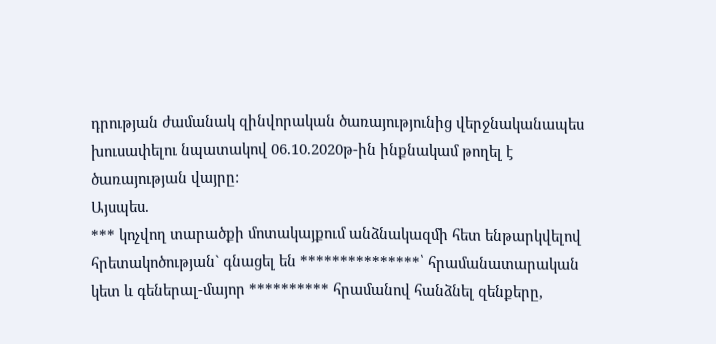դրության ժամանակ զինվորական ծառայությունից վերջնականապես խուսափելու նպատակով 06.10.2020թ-ին ինքնակամ թողել է ծառայության վայրը:
Այսպես.
*** կոչվող տարածքի մոտակայքում անձնակազմի հետ ենթարկվելով հրետակոծության` գնացել են ***************՝ հրամանատարական կետ և գեներալ-մայոր ********** հրամանով հանձնել զենքերը,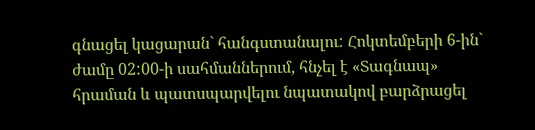գնացել կացարան` հանգստանալու: Հոկտեմբերի 6-ին` ժամը 02:00-ի սահմաններում, հնչել է «Տագնապ» հրաման և պատսպարվելու նպատակով բարձրացել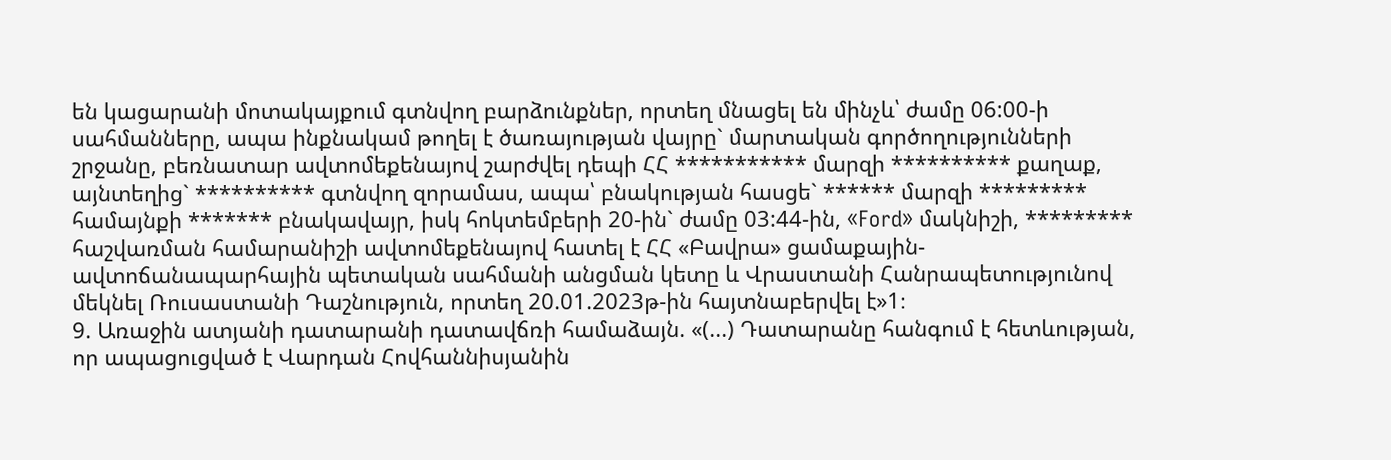են կացարանի մոտակայքում գտնվող բարձունքներ, որտեղ մնացել են մինչև՝ ժամը 06:00-ի սահմանները, ապա ինքնակամ թողել է ծառայության վայրը` մարտական գործողությունների շրջանը, բեռնատար ավտոմեքենայով շարժվել դեպի ՀՀ *********** մարզի ********** քաղաք, այնտեղից` ********** գտնվող զորամաս, ապա՝ բնակության հասցե` ****** մարզի ********* համայնքի ******* բնակավայր, իսկ հոկտեմբերի 20-ին` ժամը 03:44-ին, «Ford» մակնիշի, ********* հաշվառման համարանիշի ավտոմեքենայով հատել է ՀՀ «Բավրա» ցամաքային-ավտոճանապարհային պետական սահմանի անցման կետը և Վրաստանի Հանրապետությունով մեկնել Ռուսաստանի Դաշնություն, որտեղ 20.01.2023թ-ին հայտնաբերվել է»1։
9. Առաջին ատյանի դատարանի դատավճռի համաձայն. «(...) Դատարանը հանգում է հետևության, որ ապացուցված է Վարդան Հովհաննիսյանին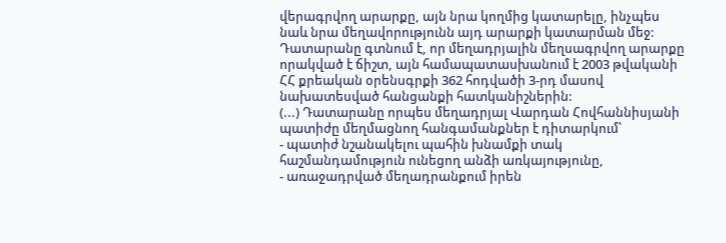վերագրվող արարքը, այն նրա կողմից կատարելը, ինչպես նաև նրա մեղավորությունն այդ արարքի կատարման մեջ: Դատարանը գտնում է, որ մեղադրյալին մեղսագրվող արարքը որակված է ճիշտ, այն համապատասխանում է 2003 թվականի ՀՀ քրեական օրենսգրքի 362 հոդվածի 3-րդ մասով նախատեսված հանցանքի հատկանիշներին:
(...) Դատարանը որպես մեղադրյալ Վարդան Հովհաննիսյանի պատիժը մեղմացնող հանգամանքներ է դիտարկում՝
- պատիժ նշանակելու պահին խնամքի տակ հաշմանդամություն ունեցող անձի առկայությունը,
- առաջադրված մեղադրանքում իրեն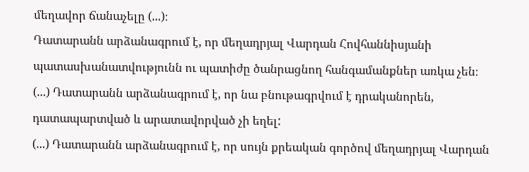մեղավոր ճանաչելը (...)։
Դատարանն արձանագրում է, որ մեղադրյալ Վարդան Հովհաննիսյանի պատասխանատվությունն ու պատիժը ծանրացնող հանգամանքներ առկա չեն։
(...) Դատարանն արձանագրում է, որ նա բնութագրվում է դրականորեն, դատապարտված և արատավորված չի եղել:
(...) Դատարանն արձանագրում է, որ սույն քրեական գործով մեղադրյալ Վարդան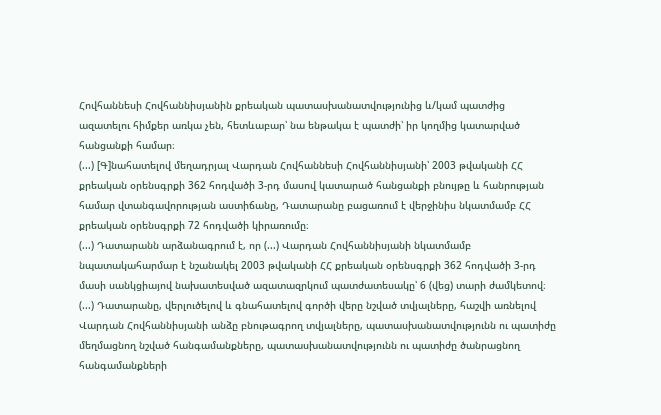Հովհաննեսի Հովհաննիսյանին քրեական պատասխանատվությունից և/կամ պատժից ազատելու հիմքեր առկա չեն, հետևաբար՝ նա ենթակա է պատժի՝ իր կողմից կատարված հանցանքի համար։
(...) [Գ]նահատելով մեղադրյալ Վարդան Հովհաննեսի Հովհաննիսյանի՝ 2003 թվականի ՀՀ քրեական օրենսգրքի 362 հոդվածի 3-րդ մասով կատարած հանցանքի բնույթը և հանրության համար վտանգավորության աստիճանը, Դատարանը բացառում է վերջինիս նկատմամբ ՀՀ քրեական օրենսգրքի 72 հոդվածի կիրառումը։
(...) Դատարանն արձանագրում է, որ (...) Վարդան Հովհաննիսյանի նկատմամբ նպատակահարմար է նշանակել 2003 թվականի ՀՀ քրեական օրենսգրքի 362 հոդվածի 3-րդ մասի սանկցիայով նախատեսված ազատազրկում պատժատեսակը՝ 6 (վեց) տարի ժամկետով։
(...) Դատարանը, վերլուծելով և գնահատելով գործի վերը նշված տվյալները, հաշվի առնելով Վարդան Հովհաննիսյանի անձը բնութագրող տվյալները, պատասխանատվությունն ու պատիժը մեղմացնող նշված հանգամանքները, պատասխանատվությունն ու պատիժը ծանրացնող հանգամանքների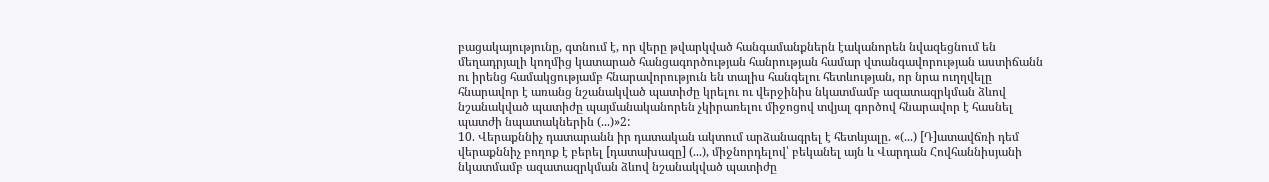բացակայությունը, գտնում է, որ վերը թվարկված հանգամանքներն էականորեն նվազեցնում են մեղադրյալի կողմից կատարած հանցագործության հանրության համար վտանգավորության աստիճանն ու իրենց համակցությամբ հնարավորություն են տալիս հանգելու հետևության, որ նրա ուղղվելը հնարավոր է առանց նշանակված պատիժը կրելու ու վերջինիս նկատմամբ ազատազրկման ձևով նշանակված պատիժը պայմանականորեն չկիրառելու միջոցով տվյալ գործով հնարավոր է հասնել պատժի նպատակներին (...)»2:
10. Վերաքննիչ դատարանն իր դատական ակտում արձանագրել է հետևյալը. «(...) [Դ]ատավճռի դեմ վերաքննիչ բողոք է բերել [դատախազը] (...), միջնորդելով՝ բեկանել այն և Վարդան Հովհաննիսյանի նկատմամբ ազատազրկման ձևով նշանակված պատիժը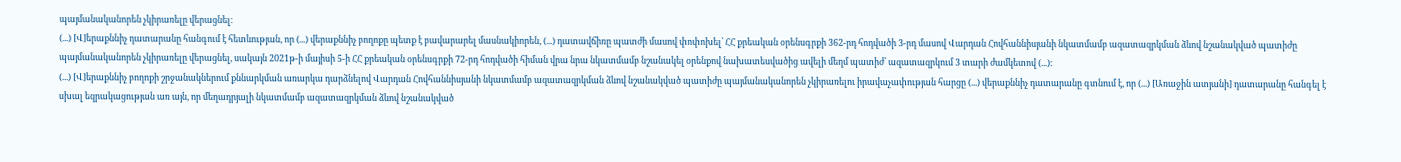պայմանականորեն չկիրառելը վերացնել։
(...) [Վ]երաքննիչ դատարանը հանգում է հետևության, որ (...) վերաքննիչ բողոքը պետք է բավարարել մասնակիորեն, (...) դատավճիռը պատժի մասով փոփոխել՝ ՀՀ քրեական օրենսգրքի 362-րդ հոդվածի 3-րդ մասով Վարդան Հովհաննիսյանի նկատմամբ ազատազրկման ձևով նշանակված պատիժը պայմանականորեն չկիրառելը վերացնել, սակայն 2021թ-ի մայիսի 5-ի ՀՀ քրեական օրենսգրքի 72-րդ հոդվածի հիման վրա նրա նկատմամբ նշանակել օրենքով նախատեսվածից ավելի մեղմ պատիժ՝ ազատազրկում 3 տարի ժամկետով (...)։
(...) [Վ]երաքննիչ բողոքի շրջանակներում քննարկման առարկա դարձնելով Վարդան Հովհաննիսյանի նկատմամբ ազատազրկման ձևով նշանակված պատիժը պայմանականորեն չկիրառելու իրավաչափության հարցը (...) վերաքննիչ դատարանը գտնում է, որ (...) [Առաջին ատյանի] դատարանը հանգել է սխալ եզրակացության առ այն, որ մեղադրյալի նկատմամբ ազատազրկման ձևով նշանակված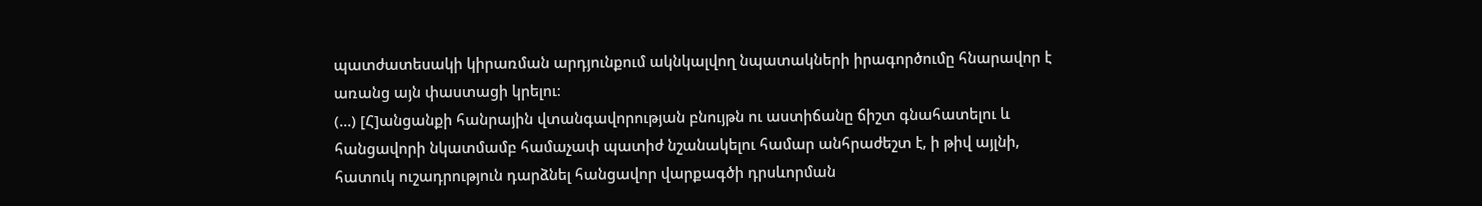պատժատեսակի կիրառման արդյունքում ակնկալվող նպատակների իրագործումը հնարավոր է առանց այն փաստացի կրելու։
(...) [Հ]անցանքի հանրային վտանգավորության բնույթն ու աստիճանը ճիշտ գնահատելու և հանցավորի նկատմամբ համաչափ պատիժ նշանակելու համար անհրաժեշտ է, ի թիվ այլնի, հատուկ ուշադրություն դարձնել հանցավոր վարքագծի դրսևորման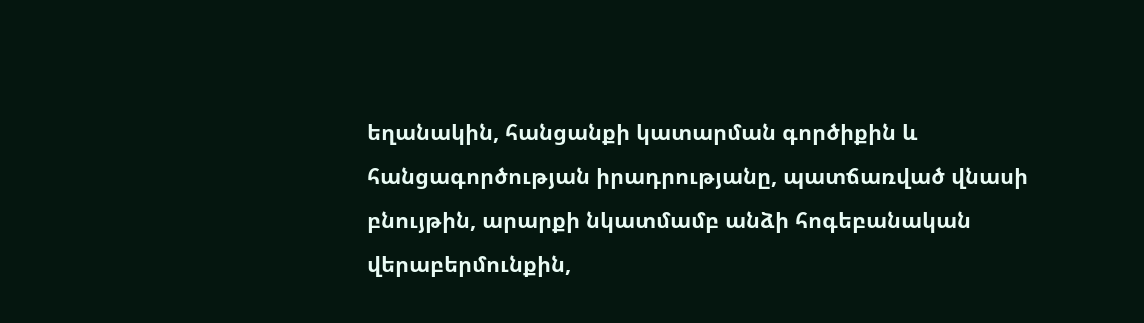եղանակին, հանցանքի կատարման գործիքին և հանցագործության իրադրությանը, պատճառված վնասի բնույթին, արարքի նկատմամբ անձի հոգեբանական վերաբերմունքին,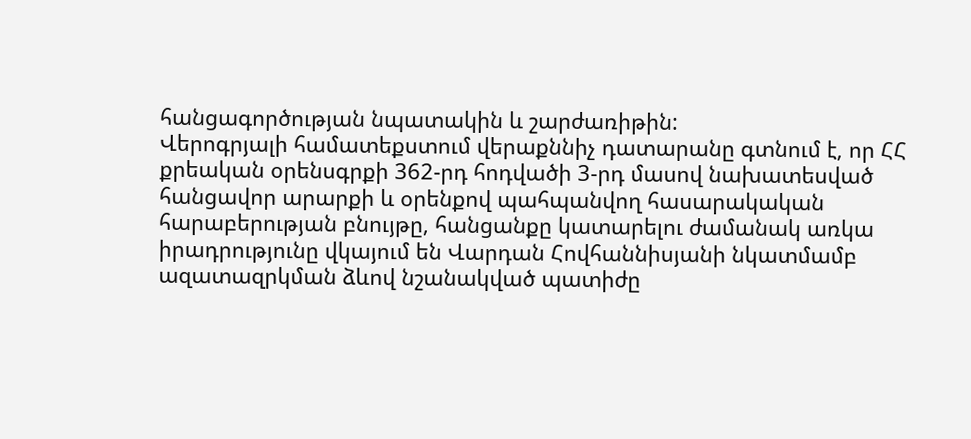հանցագործության նպատակին և շարժառիթին:
Վերոգրյալի համատեքստում վերաքննիչ դատարանը գտնում է, որ ՀՀ քրեական օրենսգրքի 362-րդ հոդվածի 3-րդ մասով նախատեսված հանցավոր արարքի և օրենքով պահպանվող հասարակական հարաբերության բնույթը, հանցանքը կատարելու ժամանակ առկա իրադրությունը վկայում են Վարդան Հովհաննիսյանի նկատմամբ ազատազրկման ձևով նշանակված պատիժը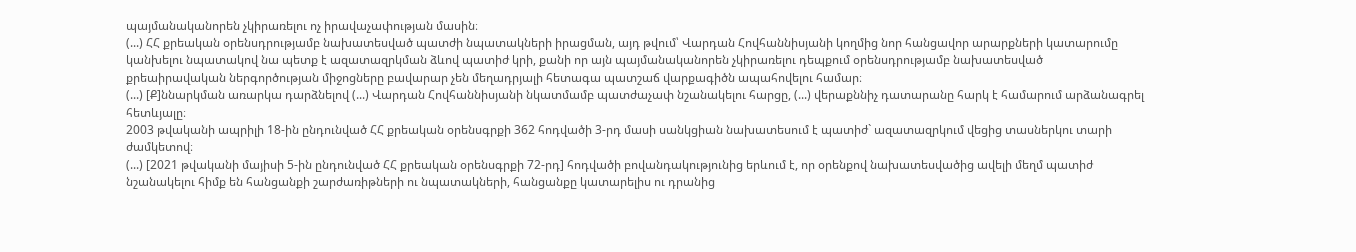պայմանականորեն չկիրառելու ոչ իրավաչափության մասին։
(...) ՀՀ քրեական օրենսդրությամբ նախատեսված պատժի նպատակների իրացման, այդ թվում՝ Վարդան Հովհաննիսյանի կողմից նոր հանցավոր արարքների կատարումը կանխելու նպատակով նա պետք է ազատազրկման ձևով պատիժ կրի, քանի որ այն պայմանականորեն չկիրառելու դեպքում օրենսդրությամբ նախատեսված քրեաիրավական ներգործության միջոցները բավարար չեն մեղադրյալի հետագա պատշաճ վարքագիծն ապահովելու համար։
(...) [Ք]ննարկման առարկա դարձնելով (...) Վարդան Հովհաննիսյանի նկատմամբ պատժաչափ նշանակելու հարցը, (...) վերաքննիչ դատարանը հարկ է համարում արձանագրել հետևյալը։
2003 թվականի ապրիլի 18-ին ընդունված ՀՀ քրեական օրենսգրքի 362 հոդվածի 3-րդ մասի սանկցիան նախատեսում է պատիժ` ազատազրկում վեցից տասներկու տարի ժամկետով։
(...) [2021 թվականի մայիսի 5-ին ընդունված ՀՀ քրեական օրենսգրքի 72-րդ] հոդվածի բովանդակությունից երևում է, որ օրենքով նախատեսվածից ավելի մեղմ պատիժ նշանակելու հիմք են հանցանքի շարժառիթների ու նպատակների, հանցանքը կատարելիս ու դրանից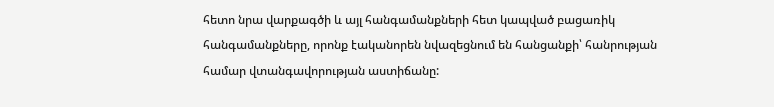հետո նրա վարքագծի և այլ հանգամանքների հետ կապված բացառիկ հանգամանքները, որոնք էականորեն նվազեցնում են հանցանքի՝ հանրության համար վտանգավորության աստիճանը: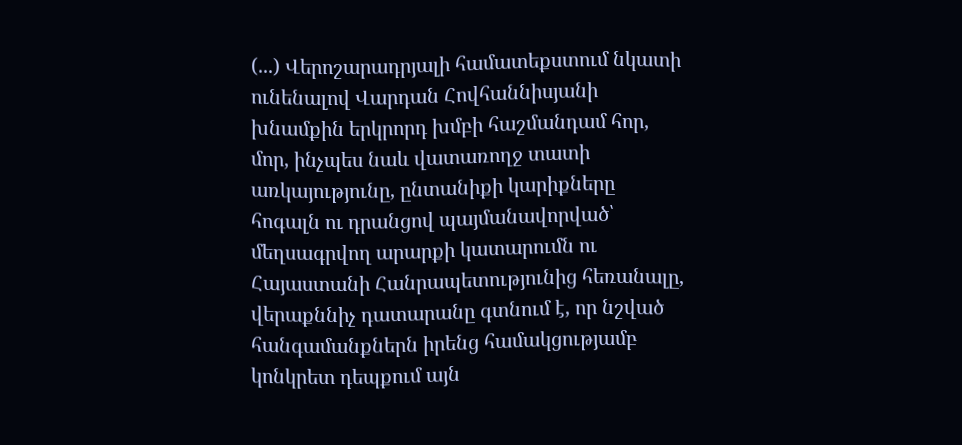(...) Վերոշարադրյալի համատեքստում նկատի ունենալով Վարդան Հովհաննիսյանի խնամքին երկրորդ խմբի հաշմանդամ հոր, մոր, ինչպես նաև վատառողջ տատի առկայությունը, ընտանիքի կարիքները հոգալն ու դրանցով պայմանավորված՝ մեղսագրվող արարքի կատարումն ու Հայաստանի Հանրապետությունից հեռանալը, վերաքննիչ դատարանը գտնում է, որ նշված հանգամանքներն իրենց համակցությամբ կոնկրետ դեպքում այն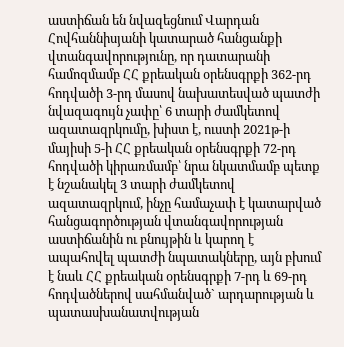աստիճան են նվազեցնում Վարդան Հովհաննիսյանի կատարած հանցանքի վտանգավորությունը, որ դատարանի համոզմամբ ՀՀ քրեական օրենսգրքի 362-րդ հոդվածի 3-րդ մասով նախատեսված պատժի նվազագույն չափը՝ 6 տարի ժամկետով ազատազրկումը, խիստ է, ուստի 2021թ-ի մայիսի 5-ի ՀՀ քրեական օրենսգրքի 72-րդ հոդվածի կիրառմամբ՝ նրա նկատմամբ պետք է նշանակել 3 տարի ժամկետով ազատազրկում, ինչը համաչափ է կատարված հանցագործության վտանգավորության աստիճանին ու բնույթին և կարող է ապահովել պատժի նպատակները, այն բխում է նաև ՀՀ քրեական օրենսգրքի 7-րդ և 69-րդ հոդվածներով սահմանված` արդարության և պատասխանատվության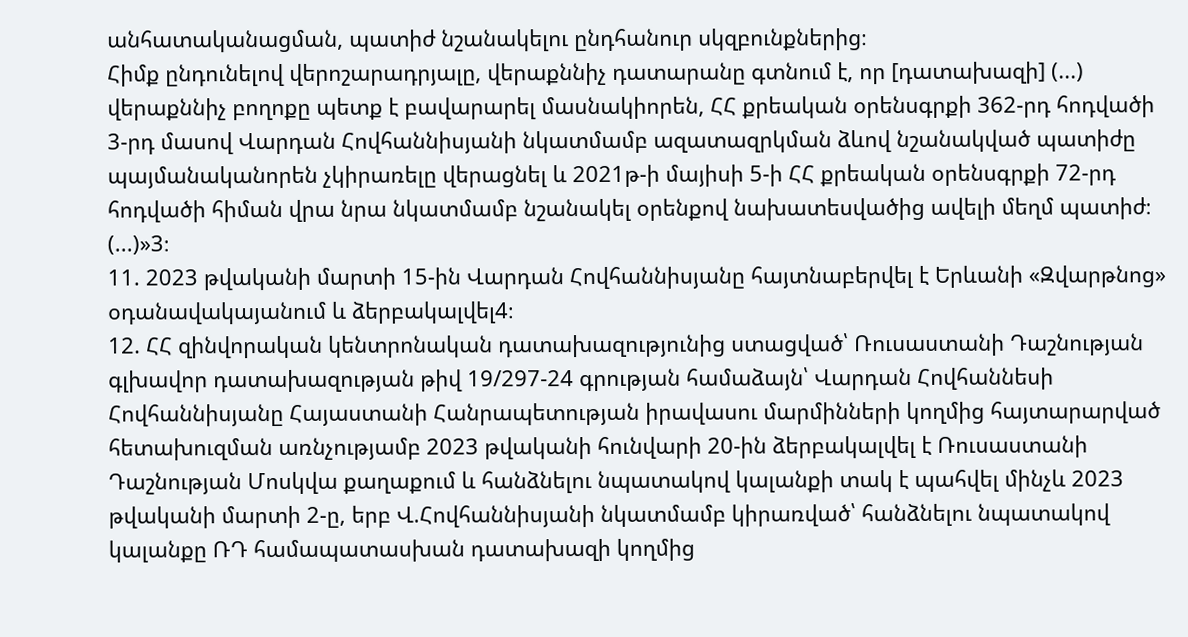անհատականացման, պատիժ նշանակելու ընդհանուր սկզբունքներից։
Հիմք ընդունելով վերոշարադրյալը, վերաքննիչ դատարանը գտնում է, որ [դատախազի] (...) վերաքննիչ բողոքը պետք է բավարարել մասնակիորեն, ՀՀ քրեական օրենսգրքի 362-րդ հոդվածի 3-րդ մասով Վարդան Հովհաննիսյանի նկատմամբ ազատազրկման ձևով նշանակված պատիժը պայմանականորեն չկիրառելը վերացնել և 2021թ-ի մայիսի 5-ի ՀՀ քրեական օրենսգրքի 72-րդ հոդվածի հիման վրա նրա նկատմամբ նշանակել օրենքով նախատեսվածից ավելի մեղմ պատիժ։ (...)»3։
11. 2023 թվականի մարտի 15-ին Վարդան Հովհաննիսյանը հայտնաբերվել է Երևանի «Զվարթնոց» օդանավակայանում և ձերբակալվել4։
12. ՀՀ զինվորական կենտրոնական դատախազությունից ստացված՝ Ռուսաստանի Դաշնության գլխավոր դատախազության թիվ 19/297-24 գրության համաձայն՝ Վարդան Հովհաննեսի Հովհաննիսյանը Հայաստանի Հանրապետության իրավասու մարմինների կողմից հայտարարված հետախուզման առնչությամբ 2023 թվականի հունվարի 20-ին ձերբակալվել է Ռուսաստանի Դաշնության Մոսկվա քաղաքում և հանձնելու նպատակով կալանքի տակ է պահվել մինչև 2023 թվականի մարտի 2-ը, երբ Վ.Հովհաննիսյանի նկատմամբ կիրառված՝ հանձնելու նպատակով կալանքը ՌԴ համապատասխան դատախազի կողմից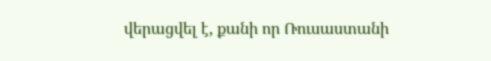վերացվել է, քանի որ Ռուսաստանի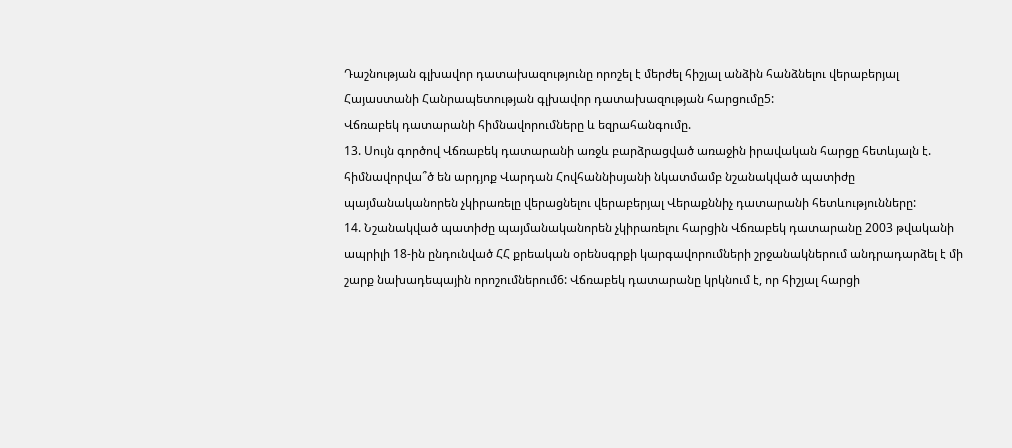Դաշնության գլխավոր դատախազությունը որոշել է մերժել հիշյալ անձին հանձնելու վերաբերյալ Հայաստանի Հանրապետության գլխավոր դատախազության հարցումը5:
Վճռաբեկ դատարանի հիմնավորումները և եզրահանգումը.
13. Սույն գործով Վճռաբեկ դատարանի առջև բարձրացված առաջին իրավական հարցը հետևյալն է. հիմնավորվա՞ծ են արդյոք Վարդան Հովհաննիսյանի նկատմամբ նշանակված պատիժը պայմանականորեն չկիրառելը վերացնելու վերաբերյալ Վերաքննիչ դատարանի հետևությունները:
14. Նշանակված պատիժը պայմանականորեն չկիրառելու հարցին Վճռաբեկ դատարանը 2003 թվականի ապրիլի 18-ին ընդունված ՀՀ քրեական օրենսգրքի կարգավորումների շրջանակներում անդրադարձել է մի շարք նախադեպային որոշումներում6: Վճռաբեկ դատարանը կրկնում է, որ հիշյալ հարցի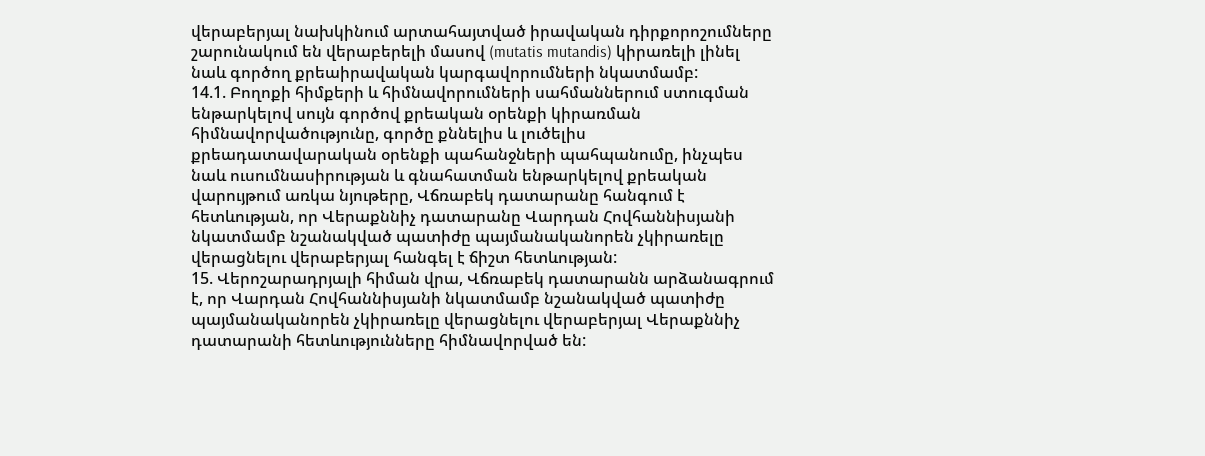վերաբերյալ նախկինում արտահայտված իրավական դիրքորոշումները շարունակում են վերաբերելի մասով (mutatis mutandis) կիրառելի լինել նաև գործող քրեաիրավական կարգավորումների նկատմամբ:
14.1. Բողոքի հիմքերի և հիմնավորումների սահմաններում ստուգման ենթարկելով սույն գործով քրեական օրենքի կիրառման հիմնավորվածությունը, գործը քննելիս և լուծելիս քրեադատավարական օրենքի պահանջների պահպանումը, ինչպես նաև ուսումնասիրության և գնահատման ենթարկելով քրեական վարույթում առկա նյութերը, Վճռաբեկ դատարանը հանգում է հետևության, որ Վերաքննիչ դատարանը Վարդան Հովհաննիսյանի նկատմամբ նշանակված պատիժը պայմանականորեն չկիրառելը վերացնելու վերաբերյալ հանգել է ճիշտ հետևության:
15. Վերոշարադրյալի հիման վրա, Վճռաբեկ դատարանն արձանագրում է, որ Վարդան Հովհաննիսյանի նկատմամբ նշանակված պատիժը պայմանականորեն չկիրառելը վերացնելու վերաբերյալ Վերաքննիչ դատարանի հետևությունները հիմնավորված են: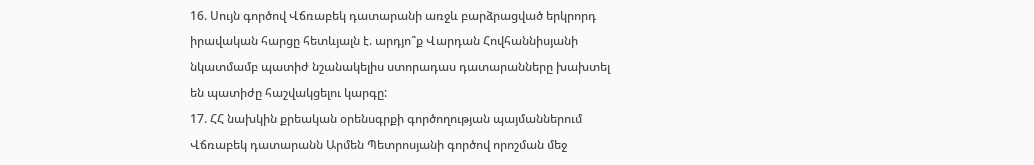16. Սույն գործով Վճռաբեկ դատարանի առջև բարձրացված երկրորդ իրավական հարցը հետևյալն է. արդյո՞ք Վարդան Հովհաննիսյանի նկատմամբ պատիժ նշանակելիս ստորադաս դատարանները խախտել են պատիժը հաշվակցելու կարգը:
17. ՀՀ նախկին քրեական օրենսգրքի գործողության պայմաններում Վճռաբեկ դատարանն Արմեն Պետրոսյանի գործով որոշման մեջ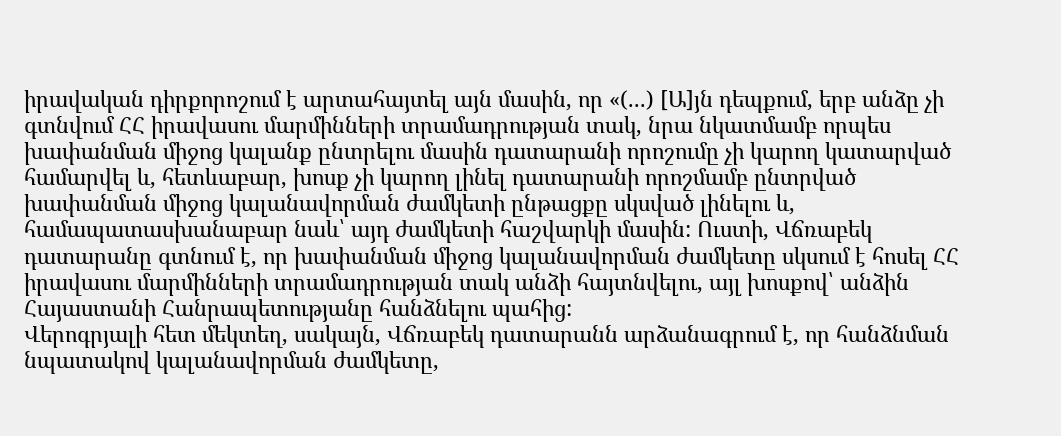իրավական դիրքորոշում է արտահայտել այն մասին, որ «(...) [Ա]յն դեպքում, երբ անձը չի գտնվում ՀՀ իրավասու մարմինների տրամադրության տակ, նրա նկատմամբ որպես խափանման միջոց կալանք ընտրելու մասին դատարանի որոշումը չի կարող կատարված համարվել և, հետևաբար, խոսք չի կարող լինել դատարանի որոշմամբ ընտրված խափանման միջոց կալանավորման ժամկետի ընթացքը սկսված լինելու և, համապատասխանաբար նաև՝ այդ ժամկետի հաշվարկի մասին: Ուստի, Վճռաբեկ դատարանը գտնում է, որ խափանման միջոց կալանավորման ժամկետը սկսում է հոսել ՀՀ իրավասու մարմինների տրամադրության տակ անձի հայտնվելու, այլ խոսքով՝ անձին Հայաստանի Հանրապետությանը հանձնելու պահից:
Վերոգրյալի հետ մեկտեղ, սակայն, Վճռաբեկ դատարանն արձանագրում է, որ հանձնման նպատակով կալանավորման ժամկետը,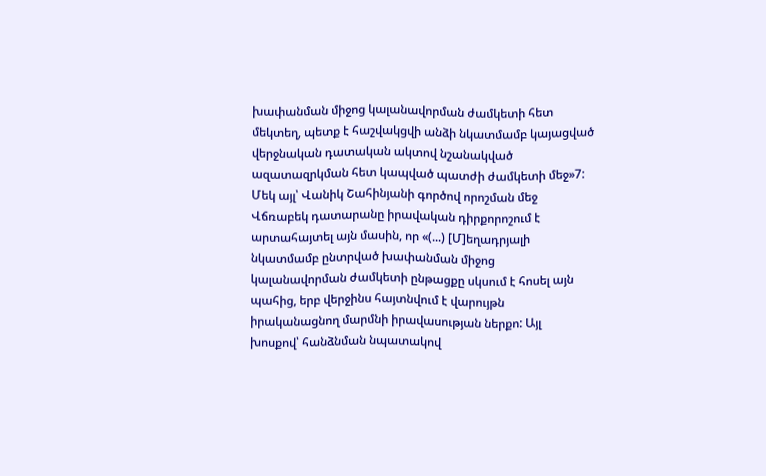խափանման միջոց կալանավորման ժամկետի հետ մեկտեղ, պետք է հաշվակցվի անձի նկատմամբ կայացված վերջնական դատական ակտով նշանակված ազատազրկման հետ կապված պատժի ժամկետի մեջ»7:
Մեկ այլ՝ Վանիկ Շահինյանի գործով որոշման մեջ Վճռաբեկ դատարանը իրավական դիրքորոշում է արտահայտել այն մասին, որ «(...) [Մ]եղադրյալի նկատմամբ ընտրված խափանման միջոց կալանավորման ժամկետի ընթացքը սկսում է հոսել այն պահից, երբ վերջինս հայտնվում է վարույթն իրականացնող մարմնի իրավասության ներքո: Այլ խոսքով՝ հանձնման նպատակով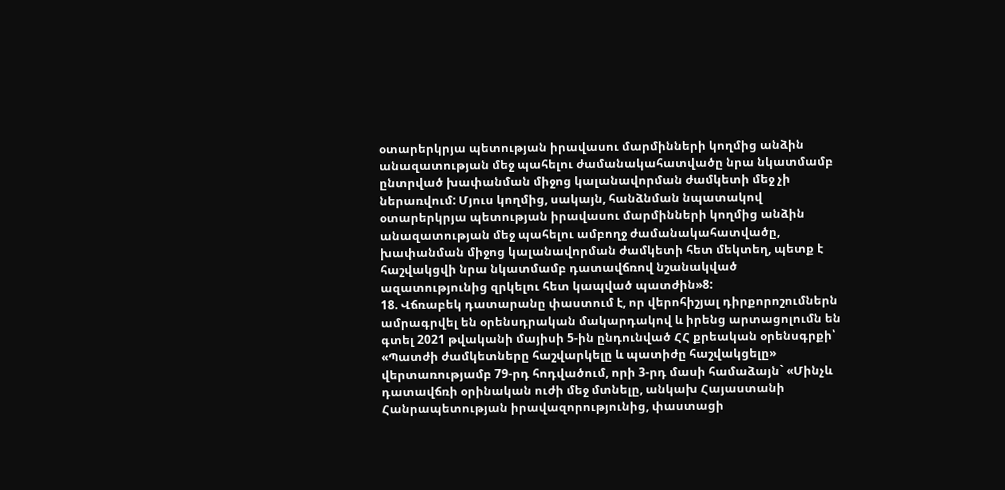օտարերկրյա պետության իրավասու մարմինների կողմից անձին անազատության մեջ պահելու ժամանակահատվածը նրա նկատմամբ ընտրված խափանման միջոց կալանավորման ժամկետի մեջ չի ներառվում: Մյուս կողմից, սակայն, հանձնման նպատակով օտարերկրյա պետության իրավասու մարմինների կողմից անձին անազատության մեջ պահելու ամբողջ ժամանակահատվածը, խափանման միջոց կալանավորման ժամկետի հետ մեկտեղ, պետք է հաշվակցվի նրա նկատմամբ դատավճռով նշանակված ազատությունից զրկելու հետ կապված պատժին»8:
18. Վճռաբեկ դատարանը փաստում է, որ վերոհիշյալ դիրքորոշումներն ամրագրվել են օրենսդրական մակարդակով և իրենց արտացոլումն են գտել 2021 թվականի մայիսի 5-ին ընդունված ՀՀ քրեական օրենսգրքի՝ «Պատժի ժամկետները հաշվարկելը և պատիժը հաշվակցելը» վերտառությամբ 79-րդ հոդվածում, որի 3-րդ մասի համաձայն` «Մինչև դատավճռի օրինական ուժի մեջ մտնելը, անկախ Հայաստանի Հանրապետության իրավազորությունից, փաստացի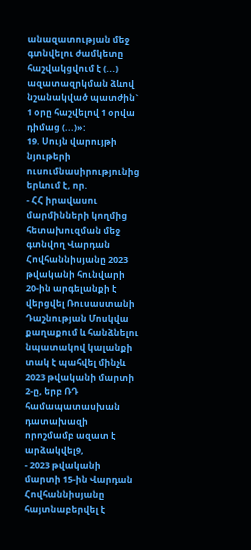անազատության մեջ գտնվելու ժամկետը հաշվակցվում է (...) ազատազրկման ձևով նշանակված պատժին` 1 օրը հաշվելով 1 օրվա դիմաց (...)»:
19. Սույն վարույթի նյութերի ուսումնասիրությունից երևում է, որ.
- ՀՀ իրավասու մարմինների կողմից հետախուզման մեջ գտնվող Վարդան Հովհաննիսյանը 2023 թվականի հունվարի 20-ին արգելանքի է վերցվել Ռուսաստանի Դաշնության Մոսկվա քաղաքում և հանձնելու նպատակով կալանքի տակ է պահվել մինչև 2023 թվականի մարտի 2-ը, երբ ՌԴ համապատասխան դատախազի որոշմամբ ազատ է արձակվել9,
- 2023 թվականի մարտի 15-ին Վարդան Հովհաննիսյանը հայտնաբերվել է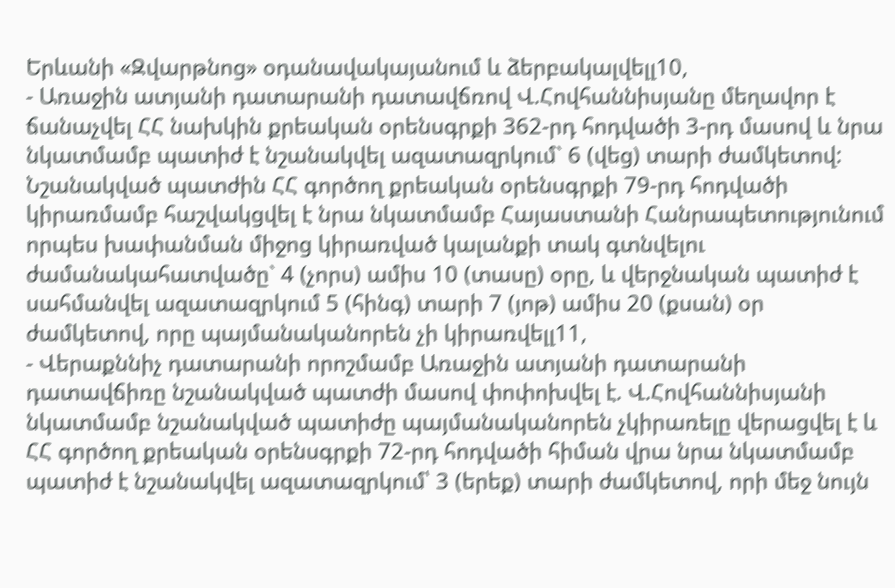Երևանի «Զվարթնոց» օդանավակայանում և ձերբակալվելլ10,
- Առաջին ատյանի դատարանի դատավճռով Վ.Հովհաննիսյանը մեղավոր է ճանաչվել ՀՀ նախկին քրեական օրենսգրքի 362-րդ հոդվածի 3-րդ մասով և նրա նկատմամբ պատիժ է նշանակվել ազատազրկում` 6 (վեց) տարի ժամկետով: Նշանակված պատժին ՀՀ գործող քրեական օրենսգրքի 79-րդ հոդվածի կիրառմամբ հաշվակցվել է նրա նկատմամբ Հայաստանի Հանրապետությունում որպես խափանման միջոց կիրառված կալանքի տակ գտնվելու ժամանակահատվածը` 4 (չորս) ամիս 10 (տասը) օրը, և վերջնական պատիժ է սահմանվել ազատազրկում 5 (հինգ) տարի 7 (յոթ) ամիս 20 (քսան) օր ժամկետով, որը պայմանականորեն չի կիրառվելլ11,
- Վերաքննիչ դատարանի որոշմամբ Առաջին ատյանի դատարանի դատավճիռը նշանակված պատժի մասով փոփոխվել է. Վ.Հովհաննիսյանի նկատմամբ նշանակված պատիժը պայմանականորեն չկիրառելը վերացվել է և ՀՀ գործող քրեական օրենսգրքի 72-րդ հոդվածի հիման վրա նրա նկատմամբ պատիժ է նշանակվել ազատազրկում՝ 3 (երեք) տարի ժամկետով, որի մեջ նույն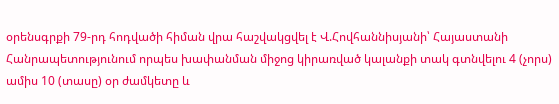օրենսգրքի 79-րդ հոդվածի հիման վրա հաշվակցվել է Վ.Հովհաննիսյանի՝ Հայաստանի Հանրապետությունում որպես խափանման միջոց կիրառված կալանքի տակ գտնվելու 4 (չորս) ամիս 10 (տասը) օր ժամկետը և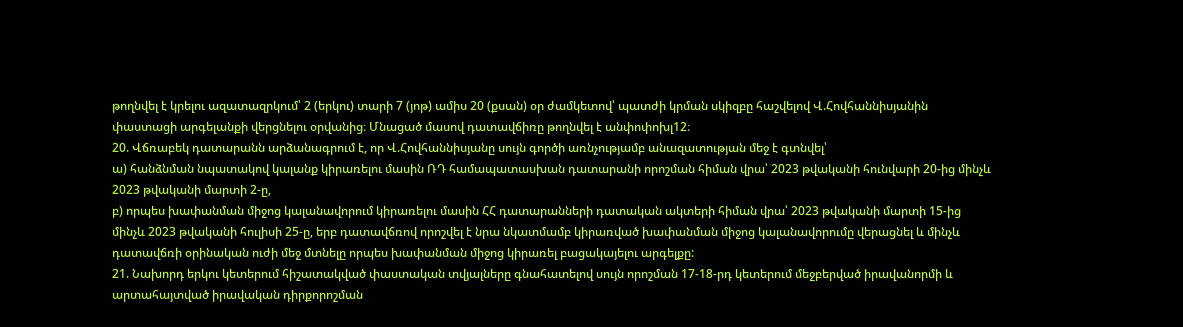թողնվել է կրելու ազատազրկում՝ 2 (երկու) տարի 7 (յոթ) ամիս 20 (քսան) օր ժամկետով՝ պատժի կրման սկիզբը հաշվելով Վ.Հովհաննիսյանին փաստացի արգելանքի վերցնելու օրվանից։ Մնացած մասով դատավճիռը թողնվել է անփոփոխլ12։
20. Վճռաբեկ դատարանն արձանագրում է, որ Վ.Հովհաննիսյանը սույն գործի առնչությամբ անազատության մեջ է գտնվել՝
ա) հանձնման նպատակով կալանք կիրառելու մասին ՌԴ համապատասխան դատարանի որոշման հիման վրա՝ 2023 թվականի հունվարի 20-ից մինչև 2023 թվականի մարտի 2-ը,
բ) որպես խափանման միջոց կալանավորում կիրառելու մասին ՀՀ դատարանների դատական ակտերի հիման վրա՝ 2023 թվականի մարտի 15-ից մինչև 2023 թվականի հուլիսի 25-ը, երբ դատավճռով որոշվել է նրա նկատմամբ կիրառված խափանման միջոց կալանավորումը վերացնել և մինչև դատավճռի օրինական ուժի մեջ մտնելը որպես խափանման միջոց կիրառել բացակայելու արգելքը:
21. Նախորդ երկու կետերում հիշատակված փաստական տվյալները գնահատելով սույն որոշման 17-18-րդ կետերում մեջբերված իրավանորմի և արտահայտված իրավական դիրքորոշման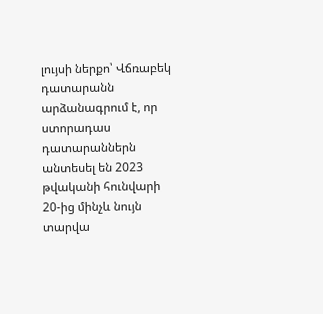լույսի ներքո՝ Վճռաբեկ դատարանն արձանագրում է, որ ստորադաս դատարաններն անտեսել են 2023 թվականի հունվարի 20-ից մինչև նույն տարվա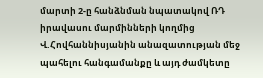մարտի 2-ը հանձնման նպատակով ՌԴ իրավասու մարմինների կողմից Վ.Հովհաննիսյանին անազատության մեջ պահելու հանգամանքը և այդ ժամկետը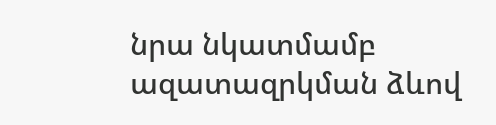նրա նկատմամբ ազատազրկման ձևով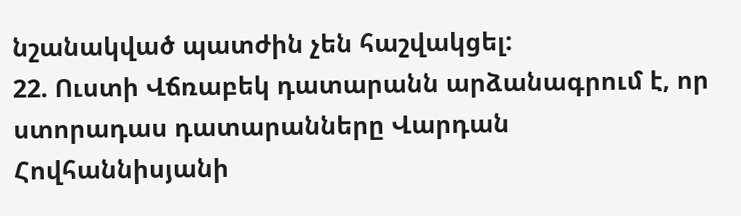նշանակված պատժին չեն հաշվակցել:
22. Ուստի Վճռաբեկ դատարանն արձանագրում է, որ ստորադաս դատարանները Վարդան Հովհաննիսյանի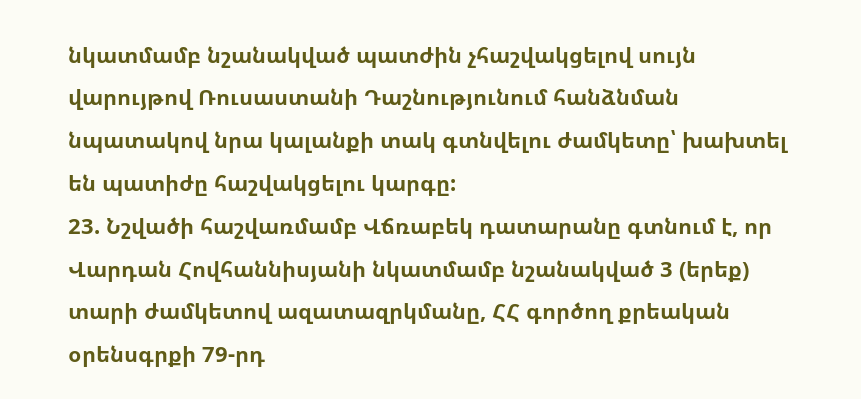նկատմամբ նշանակված պատժին չհաշվակցելով սույն վարույթով Ռուսաստանի Դաշնությունում հանձնման նպատակով նրա կալանքի տակ գտնվելու ժամկետը՝ խախտել են պատիժը հաշվակցելու կարգը:
23. Նշվածի հաշվառմամբ Վճռաբեկ դատարանը գտնում է, որ Վարդան Հովհաննիսյանի նկատմամբ նշանակված 3 (երեք) տարի ժամկետով ազատազրկմանը, ՀՀ գործող քրեական օրենսգրքի 79-րդ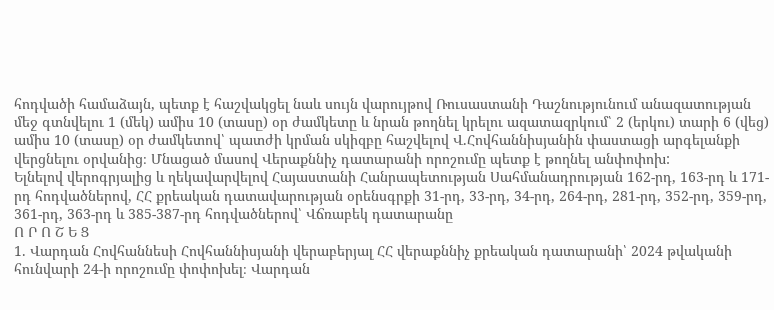հոդվածի համաձայն, պետք է հաշվակցել նաև սույն վարույթով Ռուսաստանի Դաշնությունում անազատության մեջ գտնվելու 1 (մեկ) ամիս 10 (տասը) օր ժամկետը և նրան թողնել կրելու ազատազրկում՝ 2 (երկու) տարի 6 (վեց) ամիս 10 (տասը) օր ժամկետով՝ պատժի կրման սկիզբը հաշվելով Վ.Հովհաննիսյանին փաստացի արգելանքի վերցնելու օրվանից։ Մնացած մասով Վերաքննիչ դատարանի որոշումը պետք է թողնել անփոփոխ:
Ելնելով վերոգրյալից և ղեկավարվելով Հայաստանի Հանրապետության Սահմանադրության 162-րդ, 163-րդ և 171-րդ հոդվածներով, ՀՀ քրեական դատավարության օրենսգրքի 31-րդ, 33-րդ, 34-րդ, 264-րդ, 281-րդ, 352-րդ, 359-րդ, 361-րդ, 363-րդ և 385-387-րդ հոդվածներով՝ Վճռաբեկ դատարանը
Ո Ր Ո Շ Ե Ց
1. Վարդան Հովհաննեսի Հովհաննիսյանի վերաբերյալ ՀՀ վերաքննիչ քրեական դատարանի՝ 2024 թվականի հունվարի 24-ի որոշումը փոփոխել։ Վարդան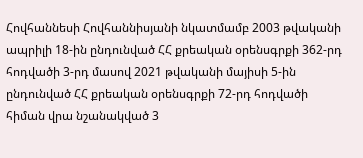Հովհաննեսի Հովհաննիսյանի նկատմամբ 2003 թվականի ապրիլի 18-ին ընդունված ՀՀ քրեական օրենսգրքի 362-րդ հոդվածի 3-րդ մասով 2021 թվականի մայիսի 5-ին ընդունված ՀՀ քրեական օրենսգրքի 72-րդ հոդվածի հիման վրա նշանակված 3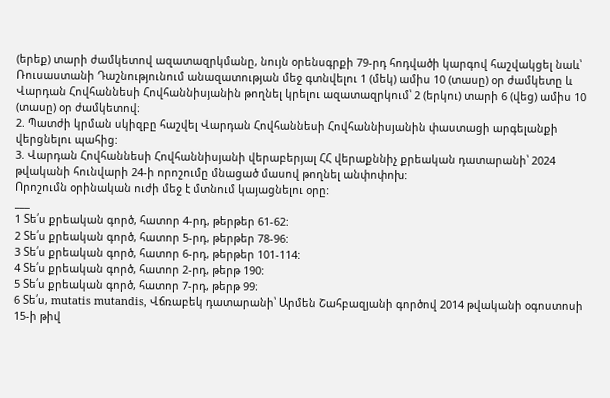(երեք) տարի ժամկետով ազատազրկմանը, նույն օրենսգրքի 79-րդ հոդվածի կարգով հաշվակցել նաև՝ Ռուսաստանի Դաշնությունում անազատության մեջ գտնվելու 1 (մեկ) ամիս 10 (տասը) օր ժամկետը և Վարդան Հովհաննեսի Հովհաննիսյանին թողնել կրելու ազատազրկում՝ 2 (երկու) տարի 6 (վեց) ամիս 10 (տասը) օր ժամկետով։
2. Պատժի կրման սկիզբը հաշվել Վարդան Հովհաննեսի Հովհաննիսյանին փաստացի արգելանքի վերցնելու պահից:
3. Վարդան Հովհաննեսի Հովհաննիսյանի վերաբերյալ ՀՀ վերաքննիչ քրեական դատարանի՝ 2024 թվականի հունվարի 24-ի որոշումը մնացած մասով թողնել անփոփոխ:
Որոշումն օրինական ուժի մեջ է մտնում կայացնելու օրը:
___
1 Տե՛ս քրեական գործ, հատոր 4-րդ, թերթեր 61-62:
2 Տե՛ս քրեական գործ, հատոր 5-րդ, թերթեր 78-96:
3 Տե՛ս քրեական գործ, հատոր 6-րդ, թերթեր 101-114:
4 Տե՛ս քրեական գործ, հատոր 2-րդ, թերթ 190:
5 Տե՛ս քրեական գործ, հատոր 7-րդ, թերթ 99։
6 Տե՛ս, mutatis mutandis, Վճռաբեկ դատարանի՝ Արմեն Շահբազյանի գործով 2014 թվականի օգոստոսի 15-ի թիվ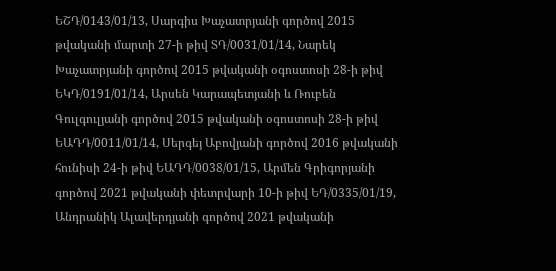ԵՇԴ/0143/01/13, Սարգիս Խաչատրյանի գործով 2015 թվականի մարտի 27-ի թիվ ՏԴ/0031/01/14, Նարեկ Խաչատրյանի գործով 2015 թվականի օգոստոսի 28-ի թիվ ԵԿԴ/0191/01/14, Արսեն Կարապետյանի և Ռուբեն Գուլգուլյանի գործով 2015 թվականի օգոստոսի 28-ի թիվ ԵԱԴԴ/0011/01/14, Սերգեյ Աբովյանի գործով 2016 թվականի հունիսի 24-ի թիվ ԵԱԴԴ/0038/01/15, Արմեն Գրիգորյանի գործով 2021 թվականի փետրվարի 10-ի թիվ ԵԴ/0335/01/19, Անդրանիկ Ալավերդյանի գործով 2021 թվականի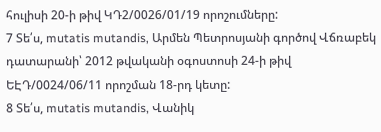հուլիսի 20-ի թիվ ԿԴ2/0026/01/19 որոշումները:
7 Տե՛ս, mutatis mutandis, Արմեն Պետրոսյանի գործով Վճռաբեկ դատարանի՝ 2012 թվականի օգոստոսի 24-ի թիվ ԵԷԴ/0024/06/11 որոշման 18-րդ կետը:
8 Տե՛ս, mutatis mutandis, Վանիկ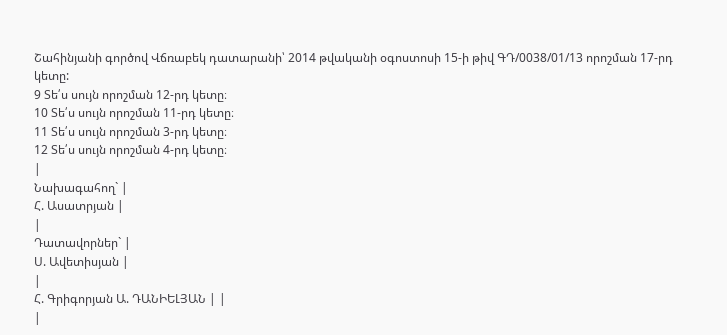Շահինյանի գործով Վճռաբեկ դատարանի՝ 2014 թվականի օգոստոսի 15-ի թիվ ԳԴ/0038/01/13 որոշման 17-րդ կետը:
9 Տե՛ս սույն որոշման 12-րդ կետը։
10 Տե՛ս սույն որոշման 11-րդ կետը։
11 Տե՛ս սույն որոշման 3-րդ կետը։
12 Տե՛ս սույն որոշման 4-րդ կետը։
|
Նախագահող` |
Հ. Ասատրյան |
|
Դատավորներ` |
Ս. Ավետիսյան |
|
Հ. Գրիգորյան Ա. ԴԱՆԻԵԼՅԱՆ | |
|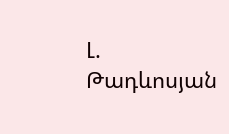Լ. Թադևոսյան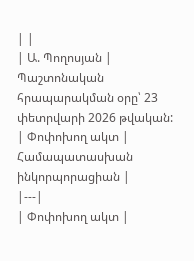| |
| Ա. Պողոսյան |
Պաշտոնական հրապարակման օրը՝ 23 փետրվարի 2026 թվական:
| Փոփոխող ակտ | Համապատասխան ինկորպորացիան |
|---|
| Փոփոխող ակտ |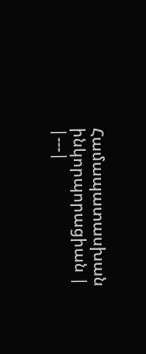Համապատասխան ինկորպորացիան |
|---|